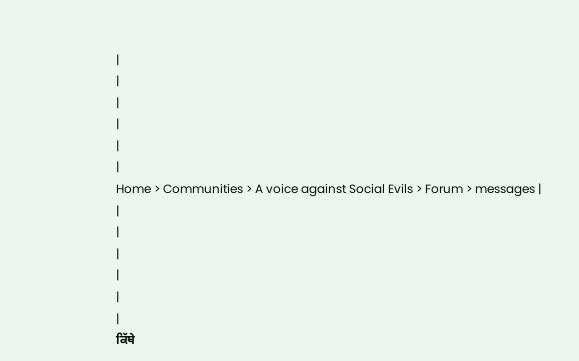|
|
|
|
|
|
Home > Communities > A voice against Social Evils > Forum > messages |
|
|
|
|
|
|
ਕਿੱਥੇ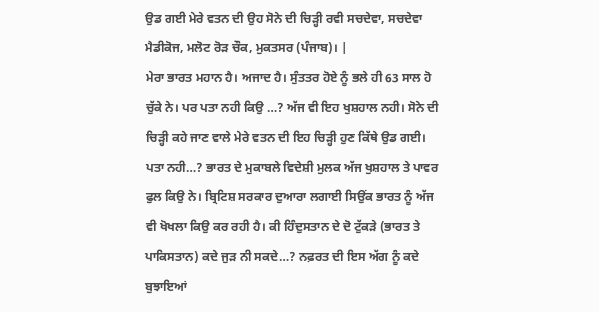ਉਡ ਗਈ ਮੇਰੇ ਵਤਨ ਦੀ ਉਹ ਸੋਨੇ ਦੀ ਚਿੜ੍ਹੀ ਰਵੀ ਸਚਦੇਵਾ, ਸਚਦੇਵਾ ਮੈਡੀਕੋਜ, ਮਲੋਟ ਰੋੜ ਚੌਕ, ਮੁਕਤਸਰ (ਪੰਜਾਬ)। |
ਮੇਰਾ ਭਾਰਤ ਮਹਾਨ ਹੈ। ਅਜਾਦ ਹੈ। ਸੁੰਤਤਰ ਹੋਏ ਨੂੰ ਭਲੇ ਹੀ 63 ਸਾਲ ਹੋ ਚੁੱਕੇ ਨੇ। ਪਰ ਪਤਾ ਨਹੀ ਕਿਉ …? ਅੱਜ ਵੀ ਇਹ ਖੁਸ਼ਹਾਲ ਨਹੀ। ਸੋਨੇ ਦੀ ਚਿੜ੍ਹੀ ਕਹੇ ਜਾਣ ਵਾਲੇ ਮੇਰੇ ਵਤਨ ਦੀ ਇਹ ਚਿੜ੍ਹੀ ਹੁਣ ਕਿੱਥੇ ਉਡ ਗਈ। ਪਤਾ ਨਹੀ…? ਭਾਰਤ ਦੇ ਮੁਕਾਬਲੇ ਵਿਦੇਸ਼ੀ ਮੁਲਕ ਅੱਜ ਖੁਸ਼ਹਾਲ ਤੇ ਪਾਵਰ ਫੁਲ ਕਿਉ ਨੇ। ਬ੍ਰਿਟਿਸ਼ ਸਰਕਾਰ ਦੁਆਰਾ ਲਗਾਈ ਸਿਉਂਕ ਭਾਰਤ ਨੂੰ ਅੱਜ ਵੀ ਖੋਖਲਾ ਕਿਉ ਕਰ ਰਹੀ ਹੈ। ਕੀ ਹਿੰਦੁਸਤਾਨ ਦੇ ਦੋ ਟੁੱਕੜੇ (ਭਾਰਤ ਤੇ ਪਾਕਿਸਤਾਨ) ਕਦੇ ਜੁੜ ਨੀ ਸਕਦੇ…? ਨਫ਼ਰਤ ਦੀ ਇਸ ਅੱਗ ਨੂੰ ਕਦੇ ਬੁਝਾਇਆਂ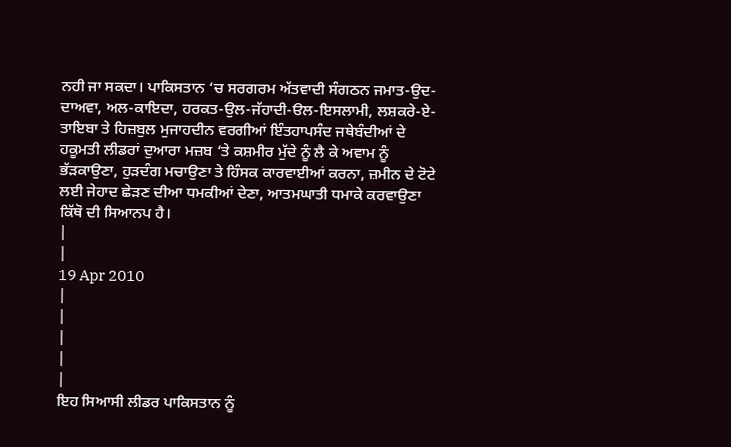ਨਹੀ ਜਾ ਸਕਦਾ। ਪਾਕਿਸਤਾਨ ‘ਚ ਸਰਗਰਮ ਅੱਤਵਾਦੀ ਸੰਗਠਨ ਜਮਾਤ-ਉਦ-ਦਾਅਵਾ, ਅਲ-ਕਾਇਦਾ, ਹਰਕਤ-ਉਲ-ਜੱਹਾਦੀ-ੳਲ-ਇਸਲਾਮੀ, ਲਸ਼ਕਰੇ-ਏ-ਤਾਇਬਾ ਤੇ ਹਿਜ਼ਬੁਲ ਮੁਜਾਹਦੀਨ ਵਰਗੀਆਂ ਇੰਤਹਾਪਸੰਦ ਜਥੇਬੰਦੀਆਂ ਦੇ ਹਕੂਮਤੀ ਲੀਡਰਾਂ ਦੁਆਰਾ ਮਜ਼ਬ ‘ਤੇ ਕਸ਼ਮੀਰ ਮੁੱਦੇ ਨੂੰ ਲੈ ਕੇ ਅਵਾਮ ਨੂੰ ਭੱੜਕਾਉਣਾ, ਹੁੜਦੰਗ ਮਚਾਉਣਾ ਤੇ ਹਿੰਸਕ ਕਾਰਵਾਈਆਂ ਕਰਨਾ, ਜ਼ਮੀਨ ਦੇ ਟੋਟੇ ਲਈ ਜੇਹਾਦ ਛੇੜਣ ਦੀਆ ਧਮਕੀਆਂ ਦੇਣਾ, ਆਤਮਘਾਤੀ ਧਮਾਕੇ ਕਰਵਾਉਣਾ ਕਿੱਥੋ ਦੀ ਸਿਆਨਪ ਹੈ।
|
|
19 Apr 2010
|
|
|
|
|
ਇਹ ਸਿਆਸੀ ਲੀਡਰ ਪਾਕਿਸਤਾਨ ਨੂੰ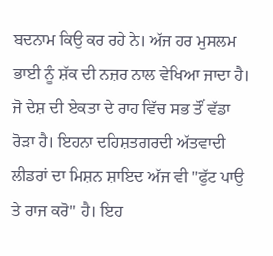ਬਦਨਾਮ ਕਿਉ ਕਰ ਰਹੇ ਨੇ। ਅੱਜ ਹਰ ਮੁਸਲਮ ਭਾਈ ਨੂੰ ਸ਼ੱਕ ਦੀ ਨਜ਼ਰ ਨਾਲ ਵੇਖਿਆ ਜਾਦਾ ਹੈ। ਜੋ ਦੇਸ਼ ਦੀ ਏਕਤਾ ਦੇ ਰਾਹ ਵਿੱਚ ਸਭ ਤੌਂ ਵੱਡਾ ਰੋੜਾ ਹੈ। ਇਹਨਾ ਦਹਿਸ਼ਤਗਰਦੀ ਅੱਤਵਾਦੀ ਲੀਡਰਾਂ ਦਾ ਮਿਸ਼ਨ ਸ਼ਾਇਦ ਅੱਜ ਵੀ "ਫੁੱਟ ਪਾਉ ਤੇ ਰਾਜ ਕਰੋ" ਹੈ। ਇਹ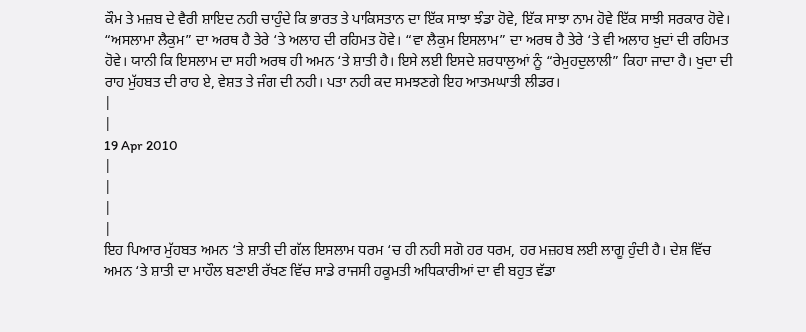ਕੌਮ ਤੇ ਮਜ਼ਬ ਦੇ ਵੈਰੀ ਸ਼ਾਇਦ ਨਹੀ ਚਾਹੁੰਦੇ ਕਿ ਭਾਰਤ ਤੇ ਪਾਕਿਸਤਾਨ ਦਾ ਇੱਕ ਸਾਝਾ ਝੰਡਾ ਹੋਵੇ, ਇੱਕ ਸਾਝਾ ਨਾਮ ਹੋਵੇ ਇੱਕ ਸਾਝੀ ਸਰਕਾਰ ਹੋਵੇ। “ਅਸਲਾਮਾ ਲੈਕੁਮ” ਦਾ ਅਰਥ ਹੈ ਤੇਰੇ ‘ਤੇ ਅਲਾਹ ਦੀ ਰਹਿਮਤ ਹੋਵੇ। “ਵਾ ਲੈਕੁਮ ਇਸਲਾਮ” ਦਾ ਅਰਥ ਹੈ ਤੇਰੇ ‘ਤੇ ਵੀ ਅਲਾਹ ਖ਼ੁਦਾਂ ਦੀ ਰਹਿਮਤ ਹੋਵੇ। ਯਾਨੀ ਕਿ ਇਸਲਾਮ ਦਾ ਸਹੀ ਅਰਥ ਹੀ ਅਮਨ ‘ਤੇ ਸ਼ਾਤੀ ਹੈ। ਇਸੇ ਲਈ ਇਸਦੇ ਸ਼ਰਧਾਲੁਆਂ ਨੂੰ “ਰੇਮੁਹਦੁਲਾਲੀ” ਕਿਹਾ ਜਾਦਾ ਹੈ। ਖੁਦਾ ਦੀ ਰਾਹ ਮੁੱਹਬਤ ਦੀ ਰਾਹ ਏ, ਵੇਸ਼ਤ ਤੇ ਜੰਗ ਦੀ ਨਹੀ। ਪਤਾ ਨਹੀ ਕਦ ਸਮਝਣਗੇ ਇਹ ਆਤਮਘਾਤੀ ਲੀਡਰ।
|
|
19 Apr 2010
|
|
|
|
ਇਹ ਪਿਆਰ ਮੁੱਹਬਤ ਅਮਨ ‘ਤੇ ਸ਼ਾਤੀ ਦੀ ਗੱਲ ਇਸਲਾਮ ਧਰਮ ‘ਚ ਹੀ ਨਹੀ ਸਗੋ ਹਰ ਧਰਮ, ਹਰ ਮਜ਼ਹਬ ਲਈ ਲਾਗੂ ਹੁੰਦੀ ਹੈ। ਦੇਸ਼ ਵਿੱਚ ਅਮਨ ‘ਤੇ ਸ਼ਾਤੀ ਦਾ ਮਾਹੌਲ ਬਣਾਈ ਰੱਖਣ ਵਿੱਚ ਸਾਡੇ ਰਾਜਸੀ ਹਕੂਮਤੀ ਅਧਿਕਾਰੀਆਂ ਦਾ ਵੀ ਬਹੁਤ ਵੱਡਾ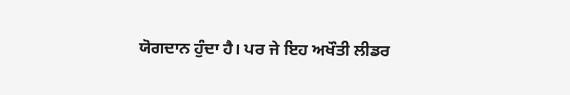ਯੋਗਦਾਨ ਹੁੰਦਾ ਹੈ। ਪਰ ਜੇ ਇਹ ਅਖੌਤੀ ਲੀਡਰ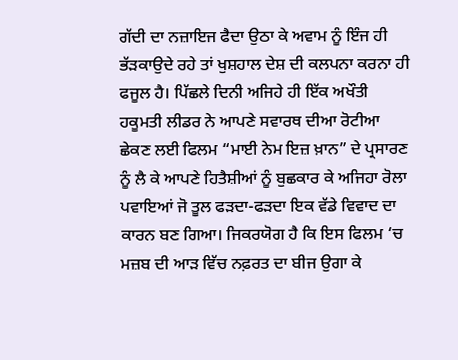ਗੱਦੀ ਦਾ ਨਜ਼ਾਇਜ ਫੈਦਾ ਉਠਾ ਕੇ ਅਵਾਮ ਨੂੰ ਇੰਜ ਹੀ ਭੱੜਕਾਉਦੇ ਰਹੇ ਤਾਂ ਖੁਸ਼ਹਾਲ ਦੇਸ਼ ਦੀ ਕਲਪਨਾ ਕਰਨਾ ਹੀ ਫਜੂਲ ਹੈ। ਪਿੱਛਲੇ ਦਿਨੀ ਅਜਿਹੇ ਹੀ ਇੱਕ ਅਖੌਤੀ ਹਕੂਮਤੀ ਲੀਡਰ ਨੇ ਆਪਣੇ ਸਵਾਰਥ ਦੀਆ ਰੋਟੀਆ ਛੇਕਣ ਲਈ ਫਿਲਮ “ਮਾਈ ਨੇਮ ਇਜ਼ ਖ਼ਾਨ” ਦੇ ਪ੍ਰਸਾਰਣ ਨੂੰ ਲੈ ਕੇ ਆਪਣੇ ਹਿਤੈਸ਼ੀਆਂ ਨੂੰ ਬੁਛਕਾਰ ਕੇ ਅਜਿਹਾ ਰੋਲਾ ਪਵਾਇਆਂ ਜੋ ਤੂਲ ਫੜਦਾ-ਫੜਦਾ ਇਕ ਵੱਡੇ ਵਿਵਾਦ ਦਾ ਕਾਰਨ ਬਣ ਗਿਆ। ਜਿਕਰਯੋਗ ਹੈ ਕਿ ਇਸ ਫਿਲਮ ‘ਚ ਮਜ਼ਬ ਦੀ ਆੜ ਵਿੱਚ ਨਫ਼ਰਤ ਦਾ ਬੀਜ ਉਗਾ ਕੇ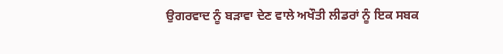ਉਗਰਵਾਦ ਨੂੰ ਬੜਾਵਾ ਦੇਣ ਵਾਲੇ ਅਖੌਤੀ ਲੀਡਰਾਂ ਨੂੰ ਇਕ ਸਬਕ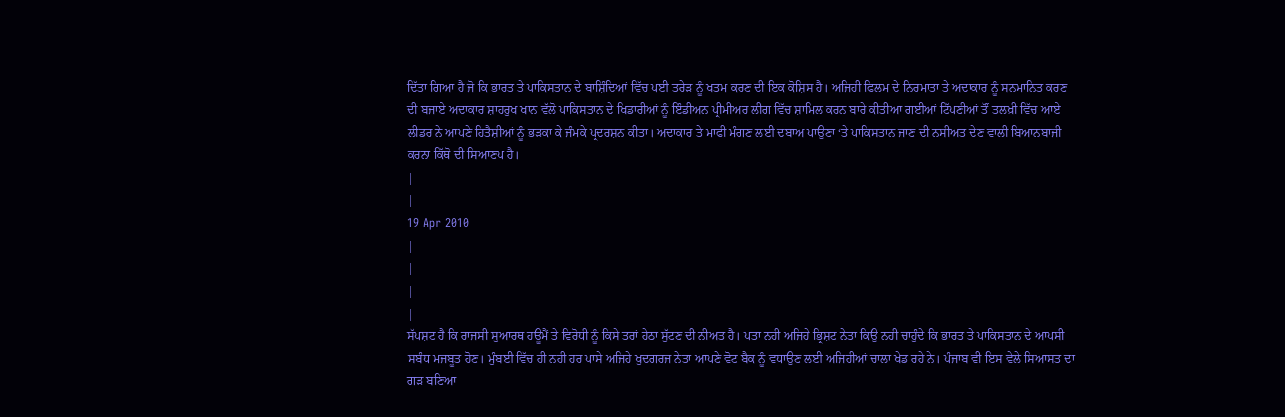ਦਿੱਤਾ ਗਿਆ ਹੈ ਜੋ ਕਿ ਭਾਰਤ ਤੇ ਪਾਕਿਸਤਾਨ ਦੇ ਬਾਸ਼ਿੰਦਿਆਂ ਵਿੱਚ ਪਈ ਤਰੇੜ ਨੂੰ ਖਤਮ ਕਰਣ ਦੀ ਇਕ ਕੋਸ਼ਿਸ ਹੈ। ਅਜਿਹੀ ਫਿਲਮ ਦੇ ਨਿਰਮਾਤਾ ਤੇ ਅਦਾਕਾਰ ਨੂੰ ਸਨਮਾਨਿਤ ਕਰਣ ਦੀ ਬਜਾਏ ਅਦਾਕਾਰ ਸ਼ਾਹਰੁਖ ਖਾਨ ਵੱਲੋ ਪਾਕਿਸਤਾਨ ਦੇ ਖਿਡਾਰੀਆਂ ਨੂੰ ਇੰਡੀਅਨ ਪ੍ਰੀਮੀਅਰ ਲੀਗ ਵਿੱਚ ਸ਼ਾਮਿਲ ਕਰਨ ਬਾਰੇ ਕੀਤੀਆ ਗਈਆਂ ਟਿੱਪਣੀਆਂ ਤੌਂ ਤਲਖ਼ੀ ਵਿੱਚ ਆਏ ਲੀਡਰ ਨੇ ਆਪਣੇ ਹਿਤੈਸ਼ੀਆਂ ਨੂੰ ਭੜਕਾ ਕੇ ਜੰਮਕੇ ਪ੍ਰਦਰਸ਼ਨ ਕੀਤਾ। ਅਦਾਕਾਰ ਤੇ ਮਾਫੀ ਮੰਗਣ ਲਈ ਦਬਾਅ ਪਾਉਣਾ ‘ਤੇ ਪਾਕਿਸਤਾਨ ਜਾਣ ਦੀ ਨਸੀਅਤ ਦੇਣ ਵਾਲੀ ਬਿਆਨਬਾਜੀ ਕਰਨਾ ਕਿੱਥੋ ਦੀ ਸਿਆਣਪ ਹੈ।
|
|
19 Apr 2010
|
|
|
|
ਸੱਪਸ਼ਟ ਹੈ ਕਿ ਰਾਜਸੀ ਸੁਆਰਥ ਹਊਮੈਂ ਤੇ ਵਿਰੋਧੀ ਨੂੰ ਕਿਸੇ ਤਰਾਂ ਹੇਠਾ ਸੁੱਟਣ ਦੀ ਨੀਅਤ ਹੈ। ਪਤਾ ਨਹੀ ਅਜਿਹੇ ਭ੍ਰਿਸ਼ਟ ਨੇਤਾ ਕਿਉ ਨਹੀ ਚਾਹੁੰਦੇ ਕਿ ਭਾਰਤ ਤੇ ਪਾਕਿਸਤਾਨ ਦੇ ਆਪਸੀ ਸਬੰਧ ਮਜਬੂਤ ਹੋਣ। ਮੁੰਬਈ ਵਿੱਚ ਹੀ ਨਹੀ ਹਰ ਪਾਸੇ ਅਜਿਹੇ ਖੁਦਗਰਜ ਨੇਤਾ ਆਪਣੇ ਵੋਟ ਬੈਕ ਨੂੰ ਵਧਾਉਣ ਲਈ ਅਜਿਹੀਆਂ ਚਾਲਾ ਖੇਡ ਰਹੇ ਨੇ। ਪੰਜਾਬ ਵੀ ਇਸ ਵੇਲੇ ਸਿਆਸਤ ਦਾ ਗੜ ਬਣਿਆ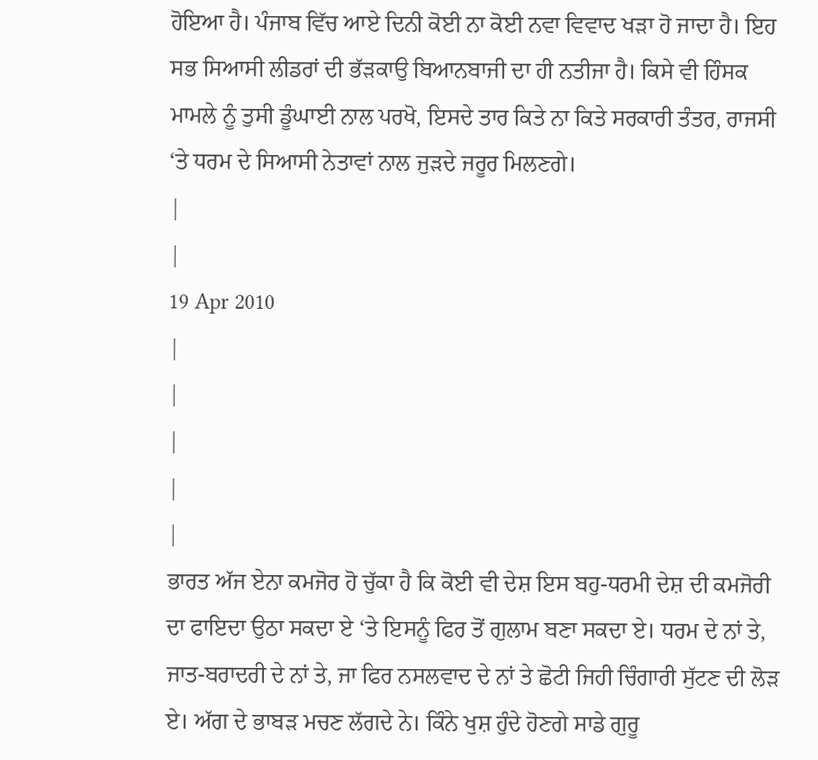ਹੋਇਆ ਹੈ। ਪੰਜਾਬ ਵਿੱਚ ਆਏ ਦਿਨੀ ਕੋਈ ਨਾ ਕੋਈ ਨਵਾ ਵਿਵਾਦ ਖੜਾ ਹੋ ਜਾਦਾ ਹੈ। ਇਹ ਸਭ ਸਿਆਸੀ ਲੀਡਰਾਂ ਦੀ ਭੱੜਕਾਉ ਬਿਆਨਬਾਜੀ ਦਾ ਹੀ ਨਤੀਜਾ ਹੈ। ਕਿਸੇ ਵੀ ਹਿੰਸਕ ਮਾਮਲੇ ਨੂੰ ਤੁਸੀ ਡੂੰਘਾਈ ਨਾਲ ਪਰਖੋ, ਇਸਦੇ ਤਾਰ ਕਿਤੇ ਨਾ ਕਿਤੇ ਸਰਕਾਰੀ ਤੰਤਰ, ਰਾਜਸੀ ‘ਤੇ ਧਰਮ ਦੇ ਸਿਆਸੀ ਨੇਤਾਵਾਂ ਨਾਲ ਜੁੜਦੇ ਜਰੂਰ ਮਿਲਣਗੇ।
|
|
19 Apr 2010
|
|
|
|
|
ਭਾਰਤ ਅੱਜ ਏਨਾ ਕਮਜੋਰ ਹੋ ਚੁੱਕਾ ਹੈ ਕਿ ਕੋਈ ਵੀ ਦੇਸ਼ ਇਸ ਬਹੁ-ਧਰਮੀ ਦੇਸ਼ ਦੀ ਕਮਜੋਰੀ ਦਾ ਫਾਇਦਾ ਉਠਾ ਸਕਦਾ ਏ ‘ਤੇ ਇਸਨੂੰ ਫਿਰ ਤੋਂ ਗੁਲਾਮ ਬਣਾ ਸਕਦਾ ਏ। ਧਰਮ ਦੇ ਨਾਂ ਤੇ, ਜਾਤ-ਬਰਾਦਰੀ ਦੇ ਨਾਂ ਤੇ, ਜਾ ਫਿਰ ਨਸਲਵਾਦ ਦੇ ਨਾਂ ਤੇ ਛੋਟੀ ਜਿਹੀ ਚਿੰਗਾਰੀ ਸੁੱਟਣ ਦੀ ਲੋੜ ਏ। ਅੱਗ ਦੇ ਭਾਬੜ ਮਚਣ ਲੱਗਦੇ ਨੇ। ਕਿੰਨੇ ਖੁਸ਼ ਹੁੰਦੇ ਹੋਣਗੇ ਸਾਡੇ ਗੁਰੂ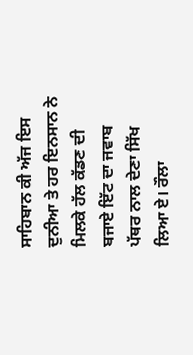ਸਾਹਿਬਾਨ ਕੀ ਅੱਜ ਇਸ ਦੁਨੀਆ ਤੇ ਹਰ ਇਨਸਾਨ ਨੇ ਮਿਲਕੇ ਹੱਲ ਕੱਡਣ ਦੀ ਬਜਾਏ ਇੱਟ ਦਾ ਜਵਾਬ ਪੱਥਰ ਨਾਲ ਦੇਣਾ ਸਿੱਖ ਲਿਆ ਏ। ਰੌਲਾ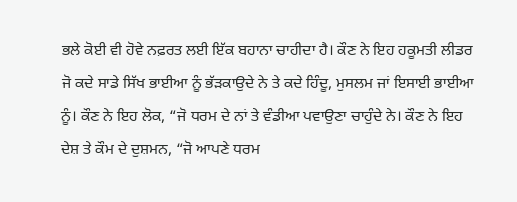ਭਲੇ ਕੋਈ ਵੀ ਹੋਵੇ ਨਫ਼ਰਤ ਲਈ ਇੱਕ ਬਹਾਨਾ ਚਾਹੀਦਾ ਹੈ। ਕੌਣ ਨੇ ਇਹ ਹਕੂਮਤੀ ਲੀਡਰ ਜੋ ਕਦੇ ਸਾਡੇ ਸਿੱਖ ਭਾਈਆ ਨੂੰ ਭੱੜਕਾਉਦੇ ਨੇ ਤੇ ਕਦੇ ਹਿੰਦੂ, ਮੁਸਲਮ ਜਾਂ ਇਸਾਈ ਭਾਈਆ ਨੂੰ। ਕੌਣ ਨੇ ਇਹ ਲੋਕ, “ਜੋ ਧਰਮ ਦੇ ਨਾਂ ਤੇ ਵੰਡੀਆ ਪਵਾਉਣਾ ਚਾਹੁੰਦੇ ਨੇ। ਕੌਣ ਨੇ ਇਹ ਦੇਸ਼ ਤੇ ਕੌਮ ਦੇ ਦੁਸ਼ਮਨ, “ਜੋ ਆਪਣੇ ਧਰਮ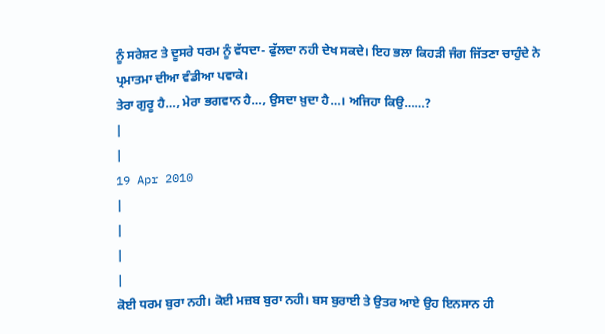ਨੂੰ ਸਰੇਸ਼ਟ ਤੇ ਦੂਸਰੇ ਧਰਮ ਨੂੰ ਵੱਧਦਾ- ਫੁੱਲਦਾ ਨਹੀ ਦੇਖ ਸਕਦੇ। ਇਹ ਭਲਾ ਕਿਹੜੀ ਜੰਗ ਜਿੱਤਣਾ ਚਾਹੁੰਦੇ ਨੇ ਪ੍ਰਮਾਤਮਾ ਦੀਆ ਵੰਡੀਆ ਪਵਾਕੇ।
ਤੇਰਾ ਗੁਰੂ ਹੈ…, ਮੇਰਾ ਭਗਵਾਨ ਹੈ…, ਉਸਦਾ ਖ਼ੁਦਾ ਹੈ…। ਅਜਿਹਾ ਕਿਉ……?
|
|
19 Apr 2010
|
|
|
|
ਕੋਈ ਧਰਮ ਬੁਰਾ ਨਹੀ। ਕੋਈ ਮਜ਼ਬ ਬੁਰਾ ਨਹੀ। ਬਸ ਬੁਰਾਈ ਤੇ ਉਤਰ ਆਏ ਉਹ ਇਨਸਾਨ ਹੀ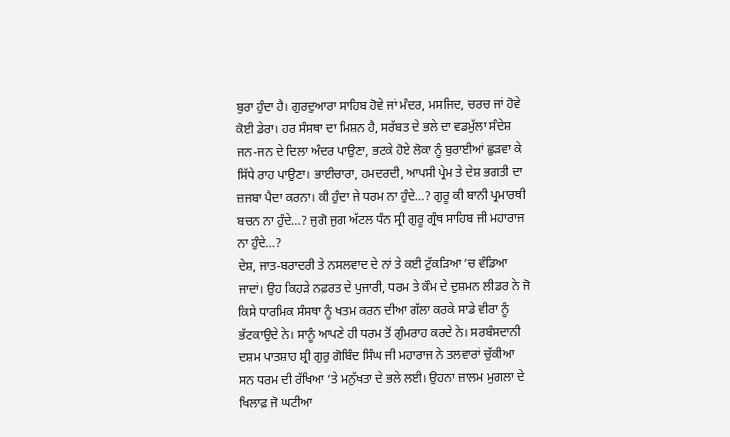ਬੁਰਾ ਹੁੰਦਾ ਹੈ। ਗੁਰਦੁਆਰਾ ਸਾਹਿਬ ਹੋਵੇ ਜਾਂ ਮੰਦਰ, ਮਸਜਿਦ, ਚਰਚ ਜਾਂ ਹੋਵੇ ਕੋਈ ਡੇਰਾ। ਹਰ ਸੰਸਥਾ ਦਾ ਮਿਸ਼ਨ ਹੈ, ਸਰੱਬਤ ਦੇ ਭਲੇ ਦਾ ਵਡਮੁੱਲਾ ਸੰਦੇਸ਼ ਜਨ-ਜਨ ਦੇ ਦਿਲਾ ਅੰਦਰ ਪਾਉਣਾ, ਭਟਕੇ ਹੋਏ ਲੋਕਾ ਨੂੰ ਬੁਰਾਈਆਂ ਛੁੜਵਾ ਕੇ ਸਿੱਧੇ ਰਾਹ ਪਾਉਣਾ। ਭਾਈਚਾਰਾ, ਹਮਦਰਦੀ, ਆਪਸੀ ਪ੍ਰੇਮ ਤੇ ਦੇਸ਼ ਭਗਤੀ ਦਾ ਜ਼ਜਬਾ ਪੈਦਾ ਕਰਨਾ। ਕੀ ਹੁੰਦਾ ਜੇ ਧਰਮ ਨਾ ਹੁੰਦੇ…? ਗੁਰੂ ਕੀ ਬਾਨੀ ਪ੍ਰਮਾਰਥੀ ਬਚਨ ਨਾ ਹੁੰਦੇ…? ਜੁਗੋ ਜੁਗ ਅੱਟਲ ਧੰਨ ਸ੍ਰੀ ਗੁਰੂ ਗ੍ਰੰਥ ਸਾਹਿਬ ਜੀ ਮਹਾਰਾਜ ਨਾ ਹੁੰਦੇ…?
ਦੇਸ਼, ਜਾਤ-ਬਰਾਦਰੀ ਤੇ ਨਸਲਵਾਦ ਦੇ ਨਾਂ ਤੇ ਕਈ ਟੁੱਕੜਿਆ ‘ਚ ਵੰਡਿਆ ਜਾਦਾਂ। ਉਹ ਕਿਹੜੇ ਨਫ਼ਰਤ ਦੇ ਪੁਜਾਰੀ, ਧਰਮ ਤੇ ਕੌਮ ਦੇ ਦੁਸ਼ਮਨ ਲੀਡਰ ਨੇ ਜੋ ਕਿਸੇ ਧਾਰਮਿਕ ਸੰਸਥਾ ਨੂੰ ਖਤਮ ਕਰਨ ਦੀਆ ਗੱਲਾ ਕਰਕੇ ਸਾਡੇ ਵੀਰਾ ਨੂੰ ਭੱਟਕਾਉਦੇ ਨੇ। ਸਾਨੂੰ ਆਪਣੇ ਹੀ ਧਰਮ ਤੋਂ ਗੁੰਮਰਾਹ ਕਰਦੇ ਨੇ। ਸਰਬੰਸਦਾਨੀ ਦਸ਼ਮ ਪਾਤਸ਼ਾਹ ਸ਼੍ਰੀ ਗੁਰੁ ਗੋਬਿੰਦ ਸਿੰਘ ਜੀ ਮਹਾਰਾਜ ਨੇ ਤਲਵਾਰਾਂ ਚੁੱਕੀਆ ਸਨ ਧਰਮ ਦੀ ਰੱਖਿਆ ‘ਤੇ ਮਨੁੱਖਤਾ ਦੇ ਭਲੇ ਲਈ। ਉਹਨਾ ਜ਼ਾਲਮ ਮੁਗਲਾ ਦੇ ਖਿਲਾਫ਼ ਜੋ ਘਟੀਆ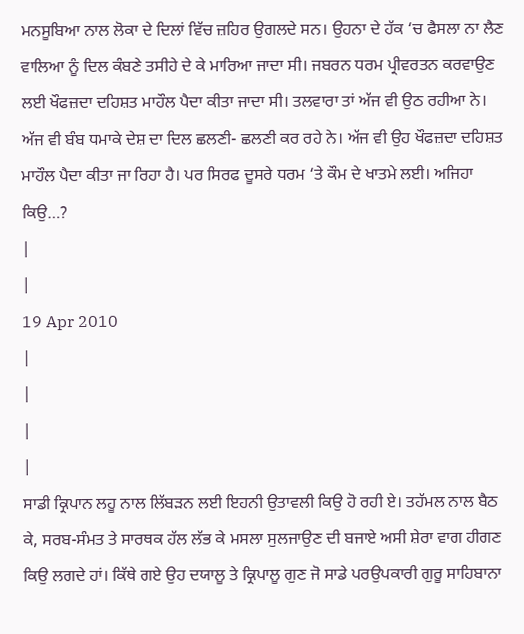ਮਨਸੂਬਿਆ ਨਾਲ ਲੋਕਾ ਦੇ ਦਿਲਾਂ ਵਿੱਚ ਜ਼ਹਿਰ ਉਗਲਦੇ ਸਨ। ਉਹਨਾ ਦੇ ਹੱਕ ‘ਚ ਫੈਸਲਾ ਨਾ ਲੈਣ ਵਾਲਿਆ ਨੂੰ ਦਿਲ ਕੰਬਣੇ ਤਸੀਹੇ ਦੇ ਕੇ ਮਾਰਿਆ ਜਾਦਾ ਸੀ। ਜਬਰਨ ਧਰਮ ਪ੍ਰੀਵਰਤਨ ਕਰਵਾਉਣ ਲਈ ਖੌਫਜ਼ਦਾ ਦਹਿਸ਼ਤ ਮਾਹੌਲ ਪੈਦਾ ਕੀਤਾ ਜਾਦਾ ਸੀ। ਤਲਵਾਰਾ ਤਾਂ ਅੱਜ ਵੀ ਉਠ ਰਹੀਆ ਨੇ। ਅੱਜ ਵੀ ਬੰਬ ਧਮਾਕੇ ਦੇਸ਼ ਦਾ ਦਿਲ ਛਲਣੀ- ਛਲਣੀ ਕਰ ਰਹੇ ਨੇ। ਅੱਜ ਵੀ ਉਹ ਖੌਫਜ਼ਦਾ ਦਹਿਸ਼ਤ ਮਾਹੌਲ ਪੈਦਾ ਕੀਤਾ ਜਾ ਰਿਹਾ ਹੈ। ਪਰ ਸਿਰਫ ਦੂਸਰੇ ਧਰਮ ‘ਤੇ ਕੌਮ ਦੇ ਖਾਤਮੇ ਲਈ। ਅਜਿਹਾ ਕਿਉ…?
|
|
19 Apr 2010
|
|
|
|
ਸਾਡੀ ਕ੍ਰਿਪਾਨ ਲਹੂ ਨਾਲ ਲਿੱਬੜਨ ਲਈ ਇਹਨੀ ਉਤਾਵਲੀ ਕਿਉ ਹੋ ਰਹੀ ਏ। ਤਹੱਮਲ ਨਾਲ ਬੈਠ ਕੇ, ਸਰਬ-ਸੰਮਤ ਤੇ ਸਾਰਥਕ ਹੱਲ ਲੱਭ ਕੇ ਮਸਲਾ ਸੁਲਜਾਉਣ ਦੀ ਬਜਾਏ ਅਸੀ ਸ਼ੇਰਾ ਵਾਗ ਹੀਗਣ ਕਿਉ ਲਗਦੇ ਹਾਂ। ਕਿੱਥੇ ਗਏ ਉਹ ਦਯਾਲੂ ਤੇ ਕ੍ਰਿਪਾਲੂ ਗੁਣ ਜੋ ਸਾਡੇ ਪਰਉਪਕਾਰੀ ਗੁਰੂ ਸਾਹਿਬਾਨਾ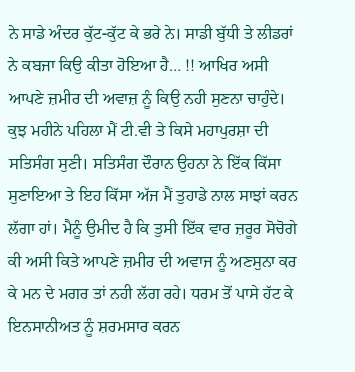ਨੇ ਸਾਡੇ ਅੰਦਰ ਕੁੱਟ-ਕੁੱਟ ਕੇ ਭਰੇ ਨੇ। ਸਾਡੀ ਬੁੱਧੀ ਤੇ ਲੀਡਰਾਂ ਨੇ ਕਬਜਾ ਕਿਉ ਕੀਤਾ ਹੋਇਆ ਹੈ… !! ਆਖਿਰ ਅਸੀ ਆਪਣੇ ਜ਼ਮੀਰ ਦੀ ਅਵਾਜ਼ ਨੂੰ ਕਿਉ ਨਹੀ ਸੁਣਨਾ ਚਾਹੁੰਦੇ।
ਕੁਝ ਮਹੀਨੇ ਪਹਿਲਾ ਮੈਂ ਟੀ.ਵੀ ਤੇ ਕਿਸੇ ਮਹਾਪੁਰਸ਼ਾ ਦੀ ਸਤਿਸੰਗ ਸੁਣੀ। ਸਤਿਸੰਗ ਦੌਰਾਨ ਉਹਨਾ ਨੇ ਇੱਕ ਕਿੱਸਾ ਸੁਣਾਇਆ ਤੇ ਇਹ ਕਿੱਸਾ ਅੱਜ ਮੈਂ ਤੁਹਾਡੇ ਨਾਲ ਸਾਝਾਂ ਕਰਨ ਲੱਗਾ ਹਾਂ। ਮੈਨੂੰ ਉਮੀਦ ਹੈ ਕਿ ਤੁਸੀ ਇੱਕ ਵਾਰ ਜ਼ਰੂਰ ਸੋਚੋਗੇ ਕੀ ਅਸੀ ਕਿਤੇ ਆਪਣੇ ਜ਼ਮੀਰ ਦੀ ਅਵਾਜ ਨੂੰ ਅਣਸੁਨਾ ਕਰ ਕੇ ਮਨ ਦੇ ਮਗਰ ਤਾਂ ਨਹੀ ਲੱਗ ਰਹੇ। ਧਰਮ ਤੋਂ ਪਾਸੇ ਹੱਟ ਕੇ ਇਨਸਾਨੀਅਤ ਨੂੰ ਸ਼ਰਮਸਾਰ ਕਰਨ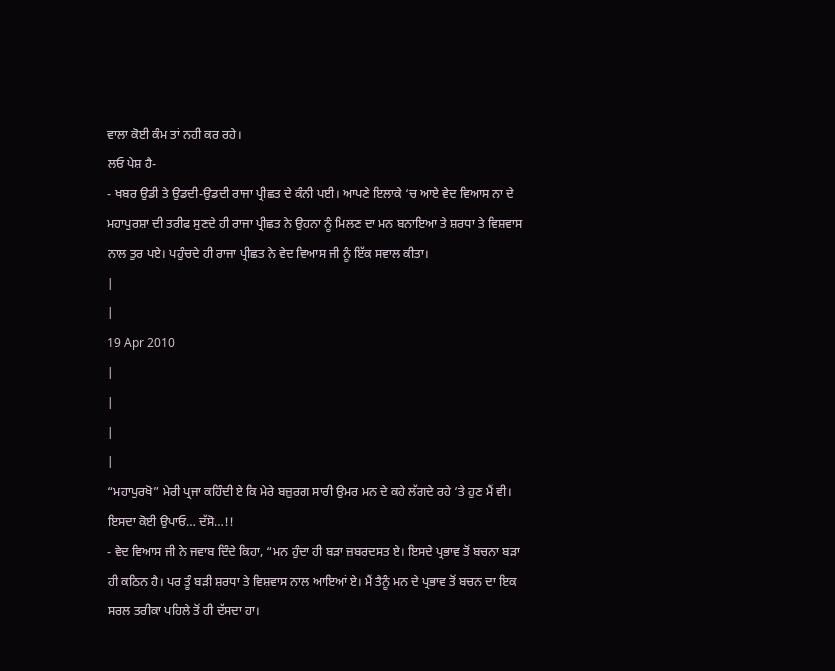ਵਾਲਾ ਕੋਈ ਕੰਮ ਤਾਂ ਨਹੀ ਕਰ ਰਹੇ।
ਲਓ ਪੇਸ਼ ਹੈ-
- ਖਬਰ ਉਡੀ ਤੇ ਉਡਦੀ-ਉਡਦੀ ਰਾਜਾ ਪ੍ਰੀਛਤ ਦੇ ਕੰਨੀ ਪਈ। ਆਪਣੇ ਇਲਾਕੇ ‘ਚ ਆਏ ਵੇਦ ਵਿਆਸ ਨਾ ਦੇ ਮਹਾਪੁਰਸ਼ਾ ਦੀ ਤਰੀਫ ਸੁਣਦੇ ਹੀ ਰਾਜਾ ਪ੍ਰੀਛਤ ਨੇ ਉਹਨਾ ਨੂੰ ਮਿਲਣ ਦਾ ਮਨ ਬਨਾਇਆ ਤੇ ਸ਼ਰਧਾ ਤੇ ਵਿਸ਼ਵਾਸ ਨਾਲ ਤੁਰ ਪਏ। ਪਹੁੰਚਦੇ ਹੀ ਰਾਜਾ ਪ੍ਰੀਛਤ ਨੇ ਵੇਦ ਵਿਆਸ ਜੀ ਨੂੰ ਇੱਕ ਸਵਾਲ ਕੀਤਾ।
|
|
19 Apr 2010
|
|
|
|
“ਮਹਾਪੁਰਖੋ” ਮੇਰੀ ਪ੍ਰਜਾ ਕਹਿੰਦੀ ਏ ਕਿ ਮੇਰੇ ਬਜ਼ੁਰਗ ਸਾਰੀ ਉਮਰ ਮਨ ਦੇ ਕਹੇ ਲੱਗਦੇ ਰਹੇ ‘ਤੇ ਹੁਣ ਮੈਂ ਵੀ। ਇਸਦਾ ਕੋਈ ਉਪਾਓ… ਦੱਸੋ…!!
- ਵੇਦ ਵਿਆਸ ਜੀ ਨੇ ਜਵਾਬ ਦਿੰਦੇ ਕਿਹਾ, “ਮਨ ਹੁੰਦਾ ਹੀ ਬੜਾ ਜ਼ਬਰਦਸਤ ਏ। ਇਸਦੇ ਪ੍ਰਭਾਵ ਤੋਂ ਬਚਨਾ ਬੜਾ ਹੀ ਕਠਿਨ ਹੈ। ਪਰ ਤੂੰ ਬੜੀ ਸ਼ਰਧਾ ਤੇ ਵਿਸ਼ਵਾਸ ਨਾਲ ਆਇਆਂ ਏ। ਮੈਂ ਤੈਨੂੰ ਮਨ ਦੇ ਪ੍ਰਭਾਵ ਤੋਂ ਬਚਨ ਦਾ ਇਕ ਸਰਲ ਤਰੀਕਾ ਪਹਿਲੇ ਤੋਂ ਹੀ ਦੱਸਦਾ ਹਾ।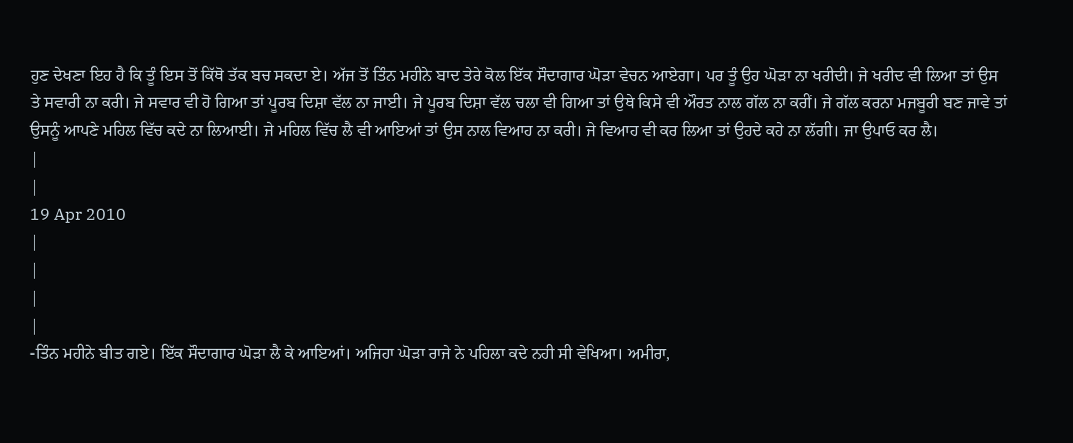ਹੁਣ ਦੇਖਣਾ ਇਹ ਹੈ ਕਿ ਤੂੰ ਇਸ ਤੋਂ ਕਿੱਥੋ ਤੱਕ ਬਚ ਸਕਦਾ ਏ। ਅੱਜ ਤੋਂ ਤਿੰਨ ਮਹੀਨੇ ਬਾਦ ਤੇਰੇ ਕੋਲ ਇੱਕ ਸੌਦਾਗਾਰ ਘੋੜਾ ਵੇਚਨ ਆਏਗਾ। ਪਰ ਤੂੰ ਉਹ ਘੋੜਾ ਨਾ ਖਰੀਦੀ। ਜੇ ਖਰੀਦ ਵੀ ਲਿਆ ਤਾਂ ਉਸ ਤੇ ਸਵਾਰੀ ਨਾ ਕਰੀ। ਜੇ ਸਵਾਰ ਵੀ ਹੋ ਗਿਆ ਤਾਂ ਪੂਰਬ ਦਿਸ਼ਾ ਵੱਲ ਨਾ ਜਾਈ। ਜੇ ਪੂਰਬ ਦਿਸ਼ਾ ਵੱਲ ਚਲਾ ਵੀ ਗਿਆ ਤਾਂ ਉਥੇ ਕਿਸੇ ਵੀ ਔਰਤ ਨਾਲ ਗੱਲ ਨਾ ਕਰੀਂ। ਜੇ ਗੱਲ ਕਰਨਾ ਮਜਬੂਰੀ ਬਣ ਜਾਵੇ ਤਾਂ ਉਸਨੂੰ ਆਪਣੇ ਮਹਿਲ ਵਿੱਚ ਕਦੇ ਨਾ ਲਿਆਈ। ਜੇ ਮਹਿਲ ਵਿੱਚ ਲੈ ਵੀ ਆਇਆਂ ਤਾਂ ਉਸ ਨਾਲ ਵਿਆਹ ਨਾ ਕਰੀ। ਜੇ ਵਿਆਹ ਵੀ ਕਰ ਲਿਆ ਤਾਂ ਉਹਦੇ ਕਹੇ ਨਾ ਲੱਗੀ। ਜਾ ਉਪਾਓ ਕਰ ਲੈ।
|
|
19 Apr 2010
|
|
|
|
-ਤਿੰਨ ਮਹੀਨੇ ਬੀਤ ਗਏ। ਇੱਕ ਸੌਦਾਗਾਰ ਘੋੜਾ ਲੈ ਕੇ ਆਇਆਂ। ਅਜਿਹਾ ਘੋੜਾ ਰਾਜੇ ਨੇ ਪਹਿਲਾ ਕਦੇ ਨਹੀ ਸੀ ਵੇਖਿਆ। ਅਮੀਰਾ,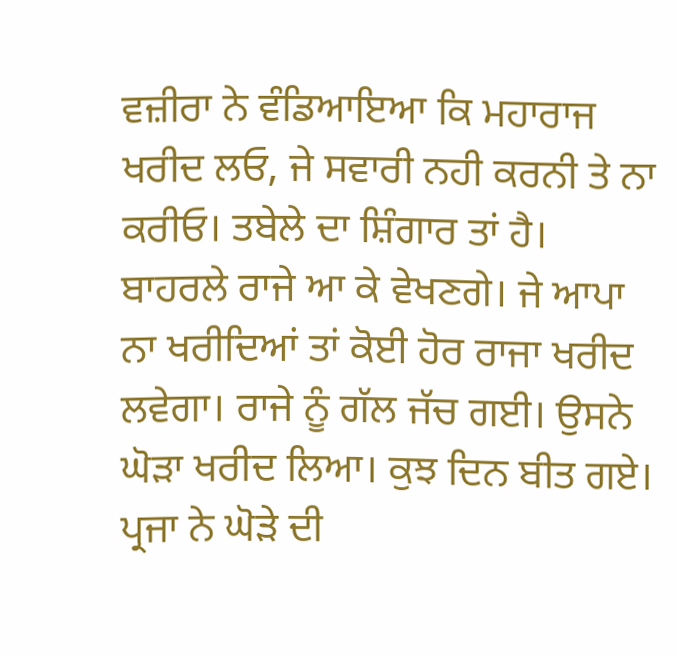ਵਜ਼ੀਰਾ ਨੇ ਵੰਡਿਆਇਆ ਕਿ ਮਹਾਰਾਜ ਖਰੀਦ ਲਓ, ਜੇ ਸਵਾਰੀ ਨਹੀ ਕਰਨੀ ਤੇ ਨਾ ਕਰੀਓ। ਤਬੇਲੇ ਦਾ ਸ਼ਿੰਗਾਰ ਤਾਂ ਹੈ। ਬਾਹਰਲੇ ਰਾਜੇ ਆ ਕੇ ਵੇਖਣਗੇ। ਜੇ ਆਪਾ ਨਾ ਖਰੀਦਿਆਂ ਤਾਂ ਕੋਈ ਹੋਰ ਰਾਜਾ ਖਰੀਦ ਲਵੇਗਾ। ਰਾਜੇ ਨੂੰ ਗੱਲ ਜੱਚ ਗਈ। ਉਸਨੇ ਘੋੜਾ ਖਰੀਦ ਲਿਆ। ਕੁਝ ਦਿਨ ਬੀਤ ਗਏ। ਪ੍ਰਜਾ ਨੇ ਘੋੜੇ ਦੀ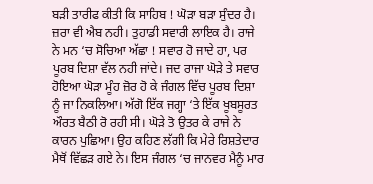ਬੜੀ ਤਾਰੀਫ ਕੀਤੀ ਕਿ ਸਾਹਿਬ ! ਘੋੜਾ ਬੜਾ ਸੁੰਦਰ ਹੈ। ਜ਼ਰਾ ਵੀ ਐਬ ਨਹੀ। ਤੁਹਾਡੀ ਸਵਾਰੀ ਲਾਇਕ ਹੈ। ਰਾਜੇ ਨੇ ਮਨ ‘ਚ ਸੋਚਿਆ ਅੱਛਾ ! ਸਵਾਰ ਹੋ ਜਾਦੇ ਹਾ, ਪਰ ਪੂਰਬ ਦਿਸ਼ਾ ਵੱਲ ਨਹੀ ਜਾਂਦੇ। ਜਦ ਰਾਜਾ ਘੋੜੇ ਤੇ ਸਵਾਰ ਹੋਇਆ ਘੋੜਾ ਮੂੰਹ ਜ਼ੋਰ ਹੋ ਕੇ ਜੰਗਲ ਵਿੱਚ ਪੂਰਬ ਦਿਸ਼ਾ ਨੂੰ ਜਾ ਨਿਕਲਿਆ। ਅੱਗੋ ਇੱਕ ਜਗ੍ਹਾ ‘ਤੇ ਇੱਕ ਖੂਬਸੂਰਤ ਔਰਤ ਬੈਠੀ ਰੋ ਰਹੀ ਸੀ। ਘੋੜੇ ਤੋ ਉਤਰ ਕੇ ਰਾਜੇ ਨੇ ਕਾਰਨ ਪੁਛਿਆ। ਉਹ ਕਹਿਣ ਲੱਗੀ ਕਿ ਮੇਰੇ ਰਿਸ਼ਤੇਦਾਰ ਮੈਥੋਂ ਵਿੱਛੜ ਗਏ ਨੇ। ਇਸ ਜੰਗਲ ‘ਚ ਜਾਨਵਰ ਮੈਨੂੰ ਮਾਰ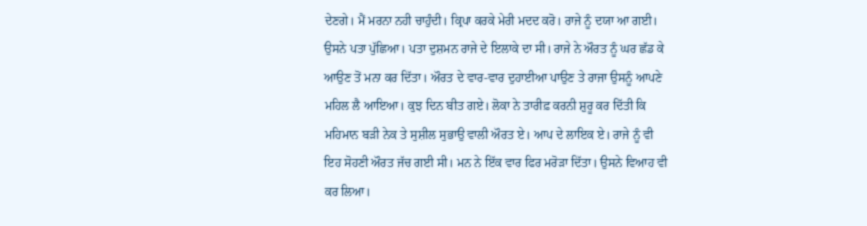ਦੇਣਗੇ। ਮੈਂ ਮਰਨਾ ਨਹੀ ਚਾਹੁੰਦੀ। ਕ੍ਰਿਪਾ ਕਰਕੇ ਮੇਰੀ ਮਦਦ ਕਰੋ। ਰਾਜੇ ਨੂੰ ਦਯਾ ਆ ਗਈ। ਉਸਨੇ ਪਤਾ ਪੁੱਛਿਆ। ਪਤਾ ਦੁਸ਼ਮਨ ਰਾਜੇ ਦੇ ਇਲਾਕੇ ਦਾ ਸੀ। ਰਾਜੇ ਨੇ ਔਰਤ ਨੂੰ ਘਰ ਛੱਡ ਕੇ ਆਉਣ ਤੋਂ ਮਨਾ ਕਰ ਦਿੱਤਾ। ਔਰਤ ਦੇ ਵਾਰ-ਵਾਰ ਦੁਹਾਈਆ ਪਾਉਣ ਤੇ ਰਾਜਾ ਉਸਨੂੰ ਆਪਣੇ ਮਹਿਲ ਲੈ ਆਇਆ। ਕੁਝ ਦਿਨ ਬੀਤ ਗਏ। ਲੋਕਾ ਨੇ ਤਾਰੀਫ਼ ਕਰਨੀ ਸ਼ੁਰੂ ਕਰ ਦਿੱਤੀ ਕਿ ਮਹਿਮਾਨ ਬੜੀ ਨੇਕ ਤੇ ਸੁਸ਼ੀਲ ਸੁਭਾਉ ਵਾਲੀ ਔਰਤ ਏ। ਆਪ ਦੇ ਲਾਇਕ ਏ। ਰਾਜੇ ਨੂੰ ਵੀ ਇਹ ਸੋਹਣੀ ਔਰਤ ਜੱਚ ਗਈ ਸੀ। ਮਨ ਨੇ ਇੱਕ ਵਾਰ ਫਿਰ ਮਰੋੜਾ ਦਿੱਤਾ। ਉਸਨੇ ਵਿਆਹ ਵੀ ਕਰ ਲਿਆ।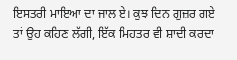ਇਸਤਰੀ ਮਾਇਆ ਦਾ ਜਾਲ ਏ। ਕੁਝ ਦਿਨ ਗੁਜ਼ਰ ਗਏ ਤਾਂ ਉਹ ਕਹਿਣ ਲੱਗੀ, ਇੱਕ ਮਿਹਤਰ ਵੀ ਸ਼ਾਦੀ ਕਰਦਾ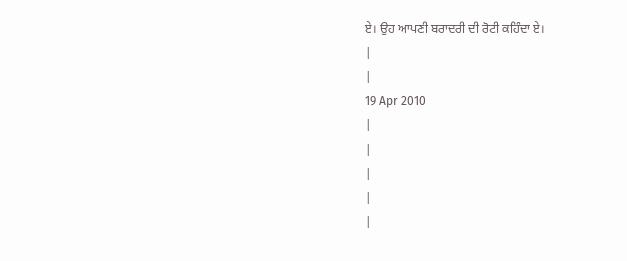ਏ। ਉਹ ਆਪਣੀ ਬਰਾਦਰੀ ਦੀ ਰੋਟੀ ਕਹਿੰਦਾ ਏ।
|
|
19 Apr 2010
|
|
|
|
|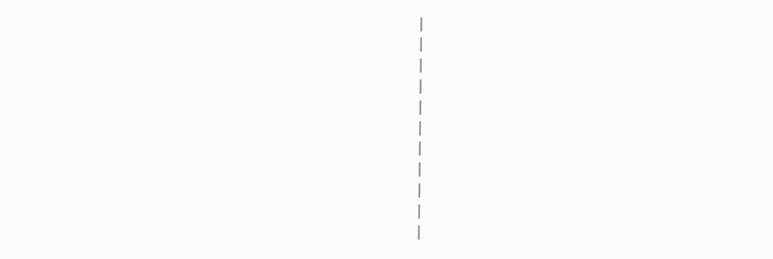|
|
|
|
|
|
|
|
|
|
|